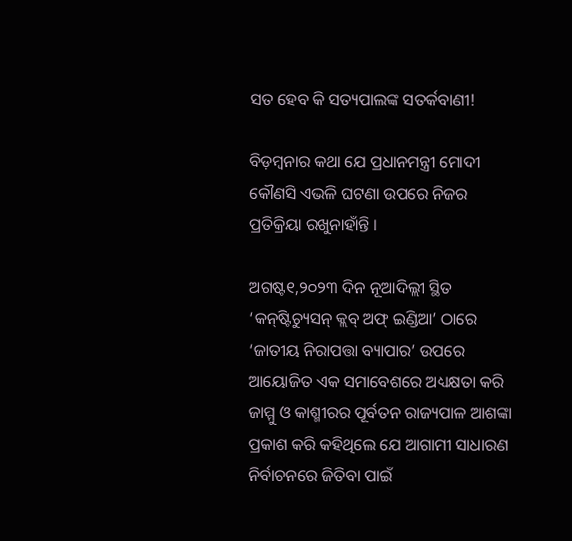ସତ ହେବ କି ସତ୍ୟପାଲଙ୍କ ସତର୍କବାଣୀ!

ବିଡ଼ମ୍ବନାର କଥା ଯେ ପ୍ରଧାନମନ୍ତ୍ରୀ ମୋଦୀ କୌଣସି ଏଭଳି ଘଟଣା ଉପରେ ନିଜର ପ୍ରତିକ୍ରିୟା ରଖୁନାହାଁନ୍ତି ।

ଅଗଷ୍ଟ୧,୨୦୨୩ ଦିନ ନୂଆଦିଲ୍ଲୀ ସ୍ଥିତ ‘କନ୍‌ଷ୍ଟିଚ୍ୟୁସନ୍ କ୍ଲବ୍ ଅଫ୍ ଇଣ୍ଡିଆ’ ଠାରେ ‘ଜାତୀୟ ନିରାପତ୍ତା ବ୍ୟାପାର’ ଉପରେ ଆୟୋଜିତ ଏକ ସମାବେଶରେ ଅଧ୍ୟକ୍ଷତା କରି ଜାମ୍ମୁ ଓ କାଶ୍ମୀରର ପୂର୍ବତନ ରାଜ୍ୟପାଳ ଆଶଙ୍କା ପ୍ରକାଶ କରି କହିଥିଲେ ଯେ ଆଗାମୀ ସାଧାରଣ ନିର୍ବାଚନରେ ଜିତିବା ପାଇଁ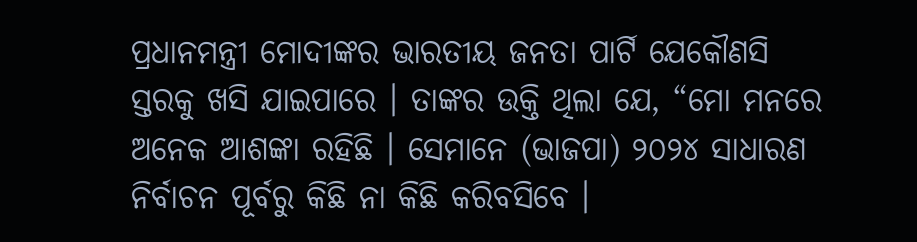ପ୍ରଧାନମନ୍ତ୍ରୀ ମୋଦୀଙ୍କର ଭାରତୀୟ ଜନତା ପାର୍ଟି ଯେକୌଣସି ସ୍ତରକୁ ଖସି ଯାଇପାରେ । ତାଙ୍କର ଉକ୍ତି ଥିଲା ଯେ, “ମୋ ମନରେ ଅନେକ ଆଶଙ୍କା ରହିଛି । ସେମାନେ (ଭାଜପା) ୨୦୨୪ ସାଧାରଣ ନିର୍ବାଚନ ପୂର୍ବରୁ କିଛି ନା କିଛି କରିବସିବେ ।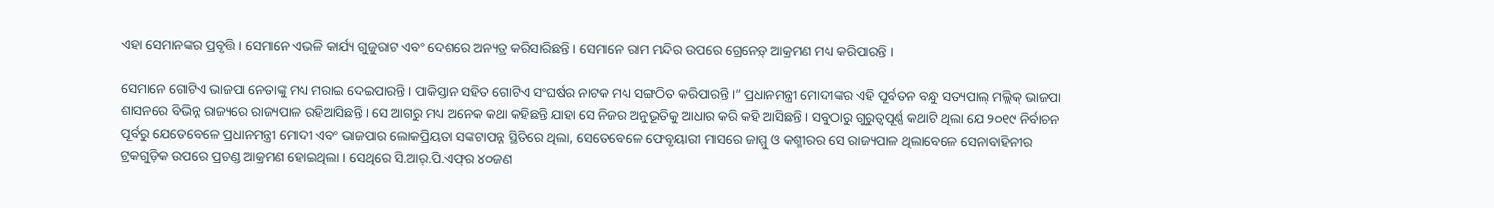ଏହା ସେମାନଙ୍କର ପ୍ରବୃତ୍ତି । ସେମାନେ ଏଭଳି କାର୍ଯ୍ୟ ଗୁଜୁରାଟ ଏବଂ ଦେଶରେ ଅନ୍ୟତ୍ର କରିସାରିଛନ୍ତି । ସେମାନେ ରାମ ମନ୍ଦିର ଉପରେ ଗ୍ରେନେଡ଼୍ ଆକ୍ରମଣ ମଧ୍ୟ କରିପାରନ୍ତି ।

ସେମାନେ ଗୋଟିଏ ଭାଜପା ନେତାଙ୍କୁ ମଧ୍ୟ ମରାଇ ଦେଇପାରନ୍ତି । ପାକିସ୍ତାନ ସହିତ ଗୋଟିଏ ସଂଘର୍ଷର ନାଟକ ମଧ୍ୟ ସଙ୍ଗଠିତ କରିପାରନ୍ତି ।” ପ୍ରଧାନମନ୍ତ୍ରୀ ମୋଦୀଙ୍କର ଏହି ପୂର୍ବତନ ବନ୍ଧୁ ସତ୍ୟପାଲ୍ ମଲ୍ଲିକ୍ ଭାଜପା ଶାସନରେ ବିଭିନ୍ନ ରାଜ୍ୟରେ ରାଜ୍ୟପାଳ ରହିଆସିଛନ୍ତି । ସେ ଆଗରୁ ମଧ୍ୟ ଅନେକ କଥା କହିଛନ୍ତି ଯାହା ସେ ନିଜର ଅନୁଭୂତିକୁ ଆଧାର କରି କହି ଆସିଛନ୍ତି । ସବୁଠାରୁ ଗୁରୁତ୍ୱପୂର୍ଣ୍ଣ କଥାଟି ଥିଲା ଯେ ୨୦୧୯ ନିର୍ବାଚନ ପୂର୍ବରୁ ଯେତେବେଳେ ପ୍ରଧାନମନ୍ତ୍ରୀ ମୋଦୀ ଏବଂ ଭାଜପାର ଲୋକପ୍ରିୟତା ସଙ୍କଟାପନ୍ନ ସ୍ଥିତିରେ ଥିଲା, ସେତେବେଳେ ଫେବୃୟାରୀ ମାସରେ ଜାମ୍ମୁ ଓ କଶ୍ମୀରର ସେ ରାଜ୍ୟପାଳ ଥିଲାବେଳେ ସେନାବାହିନୀର ଟ୍ରକଗୁଡ଼ିକ ଉପରେ ପ୍ରଚଣ୍ଡ ଆକ୍ରମଣ ହୋଇଥିଲା । ସେଥିରେ ସି.ଆର୍‌.ପି.ଏଫ୍‌ର ୪୦ଜଣ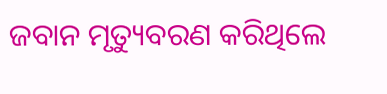ଜବାନ ମୃତ୍ୟୁବରଣ କରିଥିଲେ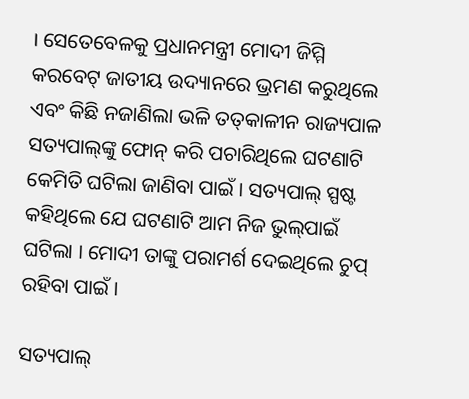। ସେତେବେଳକୁ ପ୍ରଧାନମନ୍ତ୍ରୀ ମୋଦୀ ଜିମ୍ମି କରବେଟ୍ ଜାତୀୟ ଉଦ୍ୟାନରେ ଭ୍ରମଣ କରୁଥିଲେ ଏବଂ କିଛି ନଜାଣିଲା ଭଳି ତତ୍‌କାଳୀନ ରାଜ୍ୟପାଳ ସତ୍ୟପାଲ୍‌ଙ୍କୁ ଫୋନ୍ କରି ପଚାରିଥିଲେ ଘଟଣାଟି କେମିତି ଘଟିଲା ଜାଣିବା ପାଇଁ । ସତ୍ୟପାଲ୍ ସ୍ପଷ୍ଟ କହିଥିଲେ ଯେ ଘଟଣାଟି ଆମ ନିଜ ଭୁଲ୍‌ପାଇଁ ଘଟିଲା । ମୋଦୀ ତାଙ୍କୁ ପରାମର୍ଶ ଦେଇଥିଲେ ଚୁପ୍ ରହିବା ପାଇଁ ।

ସତ୍ୟପାଲ୍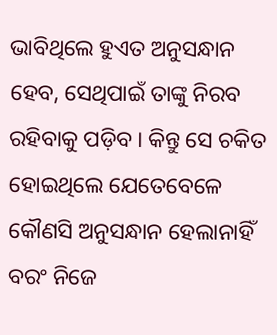ଭାବିଥିଲେ ହୁଏତ ଅନୁସନ୍ଧାନ ହେବ, ସେଥିପାଇଁ ତାଙ୍କୁ ନିରବ ରହିବାକୁ ପଡ଼ିବ । କିନ୍ତୁ ସେ ଚକିତ ହୋଇଥିଲେ ଯେତେବେଳେ କୌଣସି ଅନୁସନ୍ଧାନ ହେଲାନାହିଁ ବରଂ ନିଜେ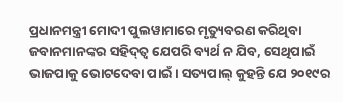ପ୍ରଧାନମନ୍ତ୍ରୀ ମୋଦୀ ପୁଲୱାମାରେ ମୃତ୍ୟୁବରଣ କରିଥିବା ଜବାନମାନଙ୍କର ସହିଦ୍‌ତ୍ୱ ଯେପରି ବ୍ୟର୍ଥ ନ ଯିବ, ସେଥିପାଇଁ ଭାଜପାକୁ ଭୋଟଦେବା ପାଇଁ । ସତ୍ୟପାଲ୍ କୁହନ୍ତି ଯେ ୨୦୧୯ର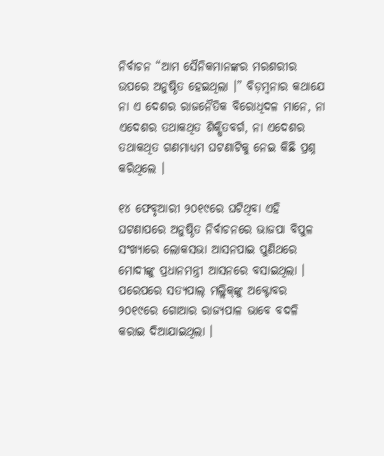ନିର୍ବାଚନ “ଆମ ସୈନିକମାନଙ୍କର ମରଶରୀର ଉପରେ ଅନୁଷ୍ଠିତ ହେଇଥିଲା ।” ବିଡ଼ମ୍ବନାର କଥାଯେ ନା ଏ ଦେଶର ରାଜନୈତିକ ବିରୋଧିଦଳ ମାନେ, ନା ଏଦେଶର ତଥାକଥିତ ଶିକ୍ଷିତବର୍ଗ, ନା ଏଦେଶର ତଥାକଥିତ ଗଣମାଧ୍ୟମ ଘଟଣାଟିକୁ ନେଇ କିଛି ପ୍ରଶ୍ନ କରିଥିଲେ ।

୧୪ ଫେବୃଆରୀ ୨୦୧୯ରେ ଘଟିଥିବା ଏହି ଘଟଣାପରେ ଅନୁଷ୍ଠିତ ନିର୍ବାଚନରେ ଭାଜପା ବିପୁଳ ସଂଖ୍ୟାରେ ଲୋକସଭା ଆସନପାଇ ପୁଣିଥରେ ମୋଦୀଙ୍କୁ ପ୍ରଧାନମନ୍ତ୍ରୀ ଆସନରେ ବସାଇଥିଲା । ପରେପରେ ସତ୍ୟପାଲ୍ ମଲ୍ଲିକ୍‌ଙ୍କୁ ଅକ୍ଟୋବର ୨୦୧୯ରେ ଗୋଆର ରାଜ୍ୟପାଳ ଭାବେ ବଦଳି କରାଇ ଦିଆଯାଇଥିଲା ।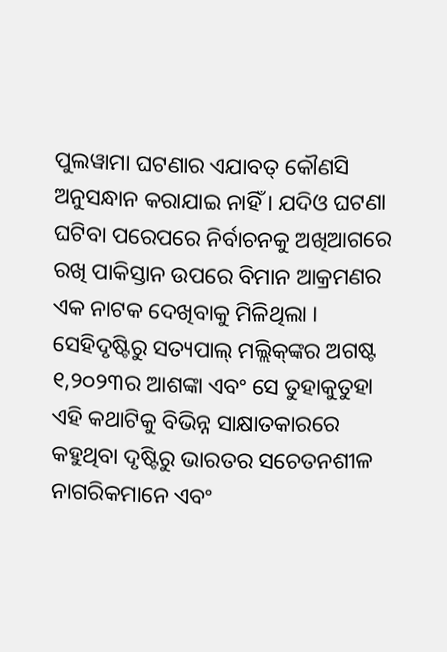ପୁଲୱାମା ଘଟଣାର ଏଯାବତ୍ କୌଣସି ଅନୁସନ୍ଧାନ କରାଯାଇ ନାହିଁ । ଯଦିଓ ଘଟଣା ଘଟିବା ପରେପରେ ନିର୍ବାଚନକୁ ଅଖିଆଗରେ ରଖି ପାକିସ୍ତାନ ଉପରେ ବିମାନ ଆକ୍ରମଣର ଏକ ନାଟକ ଦେଖିବାକୁ ମିଳିଥିଲା । ସେହିଦୃଷ୍ଟିରୁ ସତ୍ୟପାଲ୍ ମଲ୍ଲିକ୍‌ଙ୍କର ଅଗଷ୍ଟ ୧,୨୦୨୩ର ଆଶଙ୍କା ଏବଂ ସେ ତୁହାକୁତୁହା ଏହି କଥାଟିକୁ ବିଭିନ୍ନ ସାକ୍ଷାତକାରରେ କହୁଥିବା ଦୃଷ୍ଟିରୁ ଭାରତର ସଚେତନଶୀଳ ନାଗରିକମାନେ ଏବଂ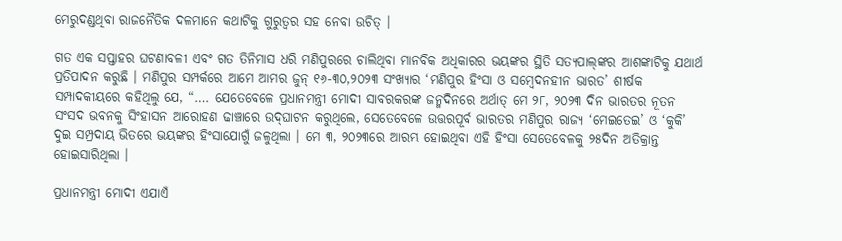ମେରୁଦଣ୍ଡଥିବା ରାଜନୈତିକ ଦଳମାନେ କଥାଟିକୁ ଗୁରୁତ୍ୱର ସହ ନେବା ଉଚିତ୍ ।

ଗତ ଏକ ସପ୍ତାହର ଘଟଣାବଳୀ ଏବଂ ଗତ ତିନିମାସ ଧରି ମଣିପୁରରେ ଚାଲିଥିବା ମାନବିକ ଅଧିକାରର ଭୟଙ୍କର ସ୍ଥିତି ସତ୍ୟପାଲ୍‌ଙ୍କର ଆଶଙ୍କାଟିକୁ ଯଥାର୍ଥ ପ୍ରତିପାଦନ କରୁଛି । ମଣିପୁର ସମ୍ପର୍କରେ ଆମେ ଆମର ଜୁନ୍ ୧୬-୩୦,୨୦୨୩ ସଂଖ୍ୟାର ‘ମଣିପୁର ହିଂସା ଓ ସମ୍ବେଦନହୀନ ଭାରତ’ ଶୀର୍ଷକ ସମ୍ପାଦକୀୟରେ କହିଥିଲୁ ଯେ, “…. ଯେତେବେଳେ ପ୍ରଧାନମନ୍ତ୍ରୀ ମୋଦୀ ସାବରକରଙ୍କ ଜନ୍ମଦିନରେ ଅର୍ଥାତ୍ ମେ ୨୮, ୨୦୨୩ ଦିନ ଭାରତର ନୂତନ ସଂସଦ ଭବନକୁ ସିଂହାସନ ଆରୋହଣ ଢାଞ୍ଚାରେ ଉଦ୍‌ଘାଟନ କରୁଥିଲେ, ସେତେବେଳେ ଉତ୍ତରପୂର୍ବ ଭାରତର ମଣିପୁର ରାଜ୍ୟ ‘ମେଇତେଇ’ ଓ ‘କୁକି’ ଦୁଇ ସମ୍ପ୍ରଦାୟ ଭିତରେ ଭୟଙ୍କର ହିଂସାଯୋଗୁଁ ଜଳୁଥିଲା । ମେ ୩, ୨୦୨୩ରେ ଆରମ୍ଭ ହୋଇଥିବା ଏହି ହିଂସା ସେତେବେଳକୁ ୨୫ଦିନ ଅତିକ୍ରାନ୍ତ ହୋଇସାରିଥିଲା ।

ପ୍ରଧାନମନ୍ତ୍ରୀ ମୋଦୀ ଏଯାଏଁ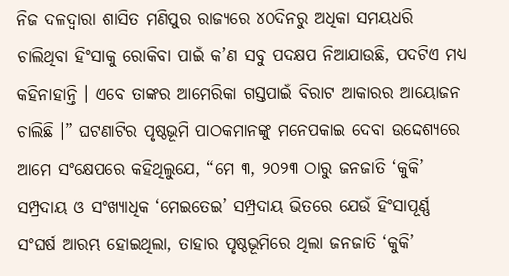ନିଜ ଦଳଦ୍ୱାରା ଶାସିତ ମଣିପୁର ରାଜ୍ୟରେ ୪୦ଦିନରୁ ଅଧିକା ସମୟଧରି ଚାଲିଥିବା ହିଂସାକୁ ରୋକିବା ପାଇଁ କ’ଣ ସବୁ ପଦକ୍ଷପ ନିଆଯାଉଛି, ପଦଟିଏ ମଧ୍ୟ କହିନାହାନ୍ତି । ଏବେ ତାଙ୍କର ଆମେରିକା ଗସ୍ତପାଇଁ ବିରାଟ ଆକାରର ଆୟୋଜନ ଚାଲିଛି ।” ଘଟଣାଟିର ପୃଷ୍ଠଭୂମି ପାଠକମାନଙ୍କୁ ମନେପକାଇ ଦେବା ଉଦ୍ଦେଶ୍ୟରେ ଆମେ ସଂକ୍ଷେପରେ କହିଥିଲୁଯେ, “ମେ ୩, ୨୦୨୩ ଠାରୁ ଜନଜାତି ‘କୁକି’ ସମ୍ପ୍ରଦାୟ ଓ ସଂଖ୍ୟାଧିକ ‘ମେଇତେଇ’ ସମ୍ପ୍ରଦାୟ ଭିତରେ ଯେଉଁ ହିଂସାପୂର୍ଣ୍ଣ ସଂଘର୍ଷ ଆରମ୍ଭ ହୋଇଥିଲା, ତାହାର ପୃଷ୍ଠଭୂମିରେ ଥିଲା ଜନଜାତି ‘କୁକି’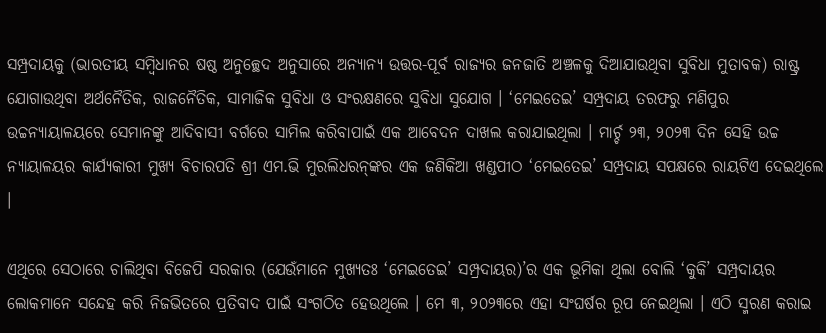ସମ୍ପ୍ରଦାୟକୁ (ଭାରତୀୟ ସମ୍ବିଧାନର ଷଷ୍ଠ ଅନୁଚ୍ଛେଦ ଅନୁସାରେ ଅନ୍ୟାନ୍ୟ ଉତ୍ତର-ପୂର୍ବ ରାଜ୍ୟର ଜନଜାତି ଅଞ୍ଚଳକୁ ଦିଆଯାଉଥିବା ସୁବିଧା ମୁତାବକ) ରାଷ୍ଟ୍ର ଯୋଗାଉଥିବା ଅର୍ଥନୈତିକ, ରାଜନୈତିକ, ସାମାଜିକ ସୁବିଧା ଓ ସଂରକ୍ଷଣରେ ସୁବିଧା ସୁଯୋଗ । ‘ମେଇତେଇ’ ସମ୍ପ୍ରଦାୟ ତରଫରୁ ମଣିପୁର ଉଚ୍ଚନ୍ୟାୟାଳୟରେ ସେମାନଙ୍କୁ ଆଦିବାସୀ ବର୍ଗରେ ସାମିଲ କରିବାପାଇଁ ଏକ ଆବେଦନ ଦାଖଲ କରାଯାଇଥିଲା । ମାର୍ଚ୍ଚ ୨୩, ୨୦୨୩ ଦିନ ସେହି ଉଚ୍ଚ ନ୍ୟାୟାଳୟର କାର୍ଯ୍ୟକାରୀ ମୁଖ୍ୟ ବିଚାରପତି ଶ୍ରୀ ଏମ.ଭି ମୁରଲିଧରନ୍‌ଙ୍କର ଏକ ଜଣିକିଆ ଖଣ୍ଡପୀଠ ‘ମେଇତେଇ’ ସମ୍ପ୍ରଦାୟ ସପକ୍ଷରେ ରାୟଟିଏ ଦେଇଥିଲେ ।

ଏଥିରେ ସେଠାରେ ଚାଲିଥିବା ବିଜେପି ସରକାର (ଯେଉଁମାନେ ମୁଖ୍ୟତଃ ‘ମେଇତେଇ’ ସମ୍ପ୍ରଦାୟର)’ର ଏକ ଭୂମିକା ଥିଲା ବୋଲି ‘କୁକି’ ସମ୍ପ୍ରଦାୟର ଲୋକମାନେ ସନ୍ଦେହ କରି ନିଜଭିତରେ ପ୍ରତିବାଦ ପାଇଁ ସଂଗଠିତ ହେଉଥିଲେ । ମେ ୩, ୨୦୨୩ରେ ଏହା ସଂଘର୍ଷର ରୂପ ନେଇଥିଲା । ଏଠି ସ୍ମରଣ କରାଇ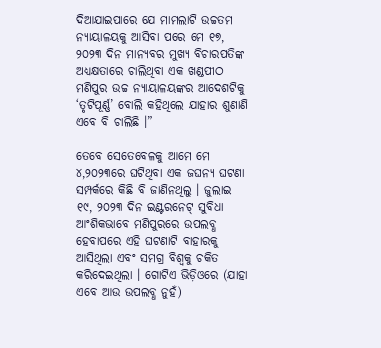ଦିଆଯାଇପାରେ ଯେ ମାମଲାଟି ଉଚ୍ଚତମ ନ୍ୟାୟାଳୟକୁ ଆସିବା ପରେ ମେ ୧୭, ୨୦୨୩ ଦିନ ମାନ୍ୟବର ମୁଖ୍ୟ ବିଚାରପତିଙ୍କ ଅଧ୍ୟକ୍ଷତାରେ ଚାଲିଥିବା ଏକ ଖଣ୍ଡପୀଠ ମଣିପୁର ଉଚ୍ଚ ନ୍ୟାୟାଳୟଙ୍କର ଆଦେଶଟିକୁ ‘ତୃଟିପୂର୍ଣ୍ଣ’ ବୋଲି କହିଥିଲେ ଯାହାର ଶୁଣାଣି ଏବେ ବି ଚାଲିଛି ।”

ତେବେ ସେତେବେଳକୁ ଆମେ ମେ ୪,୨୦୨୩ରେ ଘଟିଥିବା ଏକ ଜଘନ୍ୟ ଘଟଣା ସମ୍ପର୍କରେ କିଛି ବି ଜାଣିନଥିଲୁ । ଜୁଲାଇ ୧୯, ୨୦୨୩ ଦିନ ଇଣ୍ଟରନେଟ୍ ସୁବିଧା ଆଂଶିକଭାବେ ମଣିପୁରରେ ଉପଲବ୍ଧ ହେବାପରେ ଏହି ଘଟଣାଟି ବାହାରକୁ ଆସିଥିଲା ଏବଂ ସମଗ୍ର ବିଶ୍ୱକୁ ଚକିତ କରିଦେଇଥିଲା । ଗୋଟିଏ ଭିଡ଼ିଓରେ (ଯାହା ଏବେ ଆଉ ଉପଲବ୍ଧ ନୁହଁ)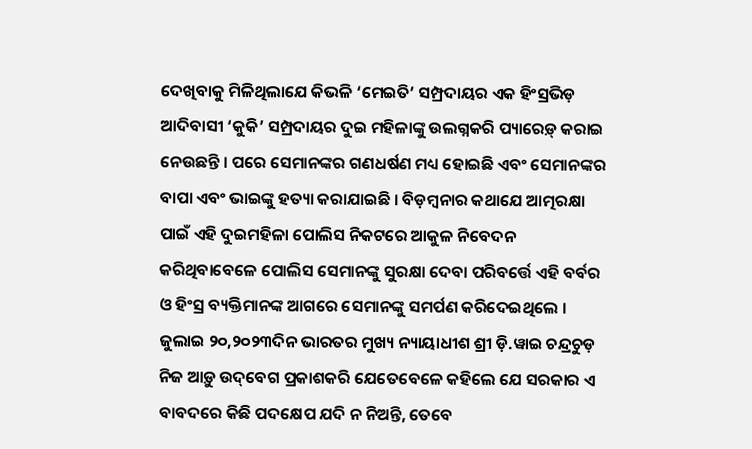ଦେଖିବାକୁ ମିଳିଥିଲାଯେ କିଭଳି ‘ମେଇତି’ ସମ୍ପ୍ରଦାୟର ଏକ ହିଂସ୍ରଭିଡ଼ ଆଦିବାସୀ ‘କୁକି’ ସମ୍ପ୍ରଦାୟର ଦୁଇ ମହିଳାଙ୍କୁ ଉଲଗ୍ନକରି ପ୍ୟାରେଡ଼୍ କରାଇ ନେଉଛନ୍ତି । ପରେ ସେମାନଙ୍କର ଗଣଧର୍ଷଣ ମଧ୍ୟ ହୋଇଛି ଏବଂ ସେମାନଙ୍କର ବାପା ଏବଂ ଭାଇଙ୍କୁ ହତ୍ୟା କରାଯାଇଛି । ବିଡ଼ମ୍ବନାର କଥାଯେ ଆତ୍ମରକ୍ଷା ପାଇଁ ଏହି ଦୁଇମହିଳା ପୋଲିସ ନିକଟରେ ଆକୁଳ ନିବେଦନ କରିଥିବାବେଳେ ପୋଲିସ ସେମାନଙ୍କୁ ସୁରକ୍ଷା ଦେବା ପରିବର୍ତ୍ତେ ଏହି ବର୍ବର ଓ ହିଂସ୍ର ବ୍ୟକ୍ତିମାନଙ୍କ ଆଗରେ ସେମାନଙ୍କୁ ସମର୍ପଣ କରିଦେଇଥିଲେ । ଜୁଲାଇ ୨୦,୨୦୨୩ଦିନ ଭାରତର ମୁଖ୍ୟ ନ୍ୟାୟାଧୀଶ ଶ୍ରୀ ଡ଼ି.ୱାଇ ଚନ୍ଦ୍ରଚୁଡ଼ ନିଜ ଆଡ଼ୁ ଉଦ୍‌ବେଗ ପ୍ରକାଶକରି ଯେତେବେଳେ କହିଲେ ଯେ ସରକାର ଏ ବାବଦରେ କିଛି ପଦକ୍ଷେପ ଯଦି ନ ନିଅନ୍ତି, ତେବେ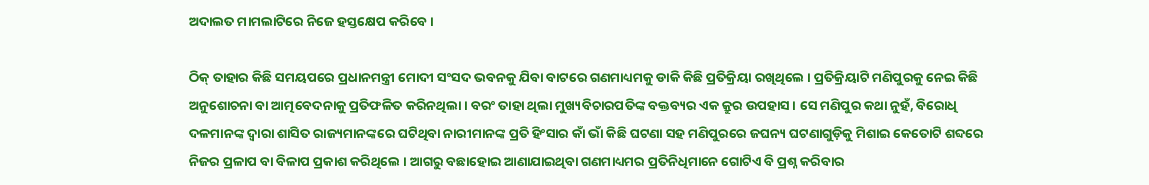ଅଦାଲତ ମାମଲାଟିରେ ନିଜେ ହସ୍ତକ୍ଷେପ କରିବେ ।

ଠିକ୍ ତାହାର କିଛି ସମୟପରେ ପ୍ରଧାନମନ୍ତ୍ରୀ ମୋଦୀ ସଂସଦ ଭବନକୁ ଯିବା ବାଟରେ ଗଣମାଧ୍ୟମକୁ ଡାକି କିଛି ପ୍ରତିକ୍ରିୟା ରଖିଥିଲେ । ପ୍ରତିକ୍ରିୟାଟି ମଣିପୁରକୁ ନେଇ କିଛି ଅନୁଶୋଚନା ବା ଆତ୍ମବେଦନାକୁ ପ୍ରତିଫଳିତ କରିନଥିଲା । ବରଂ ତାହା ଥିଲା ମୁଖ୍ୟବିଚାରପତିଙ୍କ ବକ୍ତବ୍ୟର ଏକ କ୍ରୁର ଉପହାସ । ସେ ମଣିପୁର କଥା ନୁହଁ, ବିରୋଧି ଦଳମାନଙ୍କ ଦ୍ୱାରା ଶାସିତ ରାଜ୍ୟମାନଙ୍କରେ ଘଟିଥିବା ନାରୀମାନଙ୍କ ପ୍ରତି ହିଂସାର କାଁ ଭାଁ କିଛି ଘଟଣା ସହ ମଣିପୁରରେ ଜଘନ୍ୟ ଘଟଣାଗୁଡ଼ିକୁ ମିଶାଇ କେତୋଟି ଶବ୍ଦରେ ନିଜର ପ୍ରଳାପ ବା ବିଳାପ ପ୍ରକାଶ କରିଥିଲେ । ଆଗରୁ ବଛାହୋଇ ଆଣାଯାଇଥିବା ଗଣମାଧ୍ୟମର ପ୍ରତିନିଧିମାନେ ଗୋଟିଏ ବି ପ୍ରଶ୍ନ କରିବାର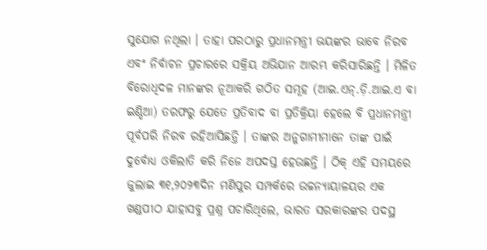ସୁଯୋଗ ନଥିଲା । ତାହା ପରଠାରୁ ପ୍ରଧାନମନ୍ତ୍ରୀ ଭୟଙ୍କର ଭାବେ ନିରବ ଏବଂ ନିର୍ବାଚନ ପ୍ରଚାରରେ ସକ୍ରିୟ ଅଭିଯାନ ଆରମ୍ଭ କରିସାରିଛନ୍ତି । ମିଳିତ ବିରୋଧିଦଳ ମାନଙ୍କର ନୂଆକରି ଗଠିତ ସମୂହ (ଆଇ.ଏନ୍‌.ଡ଼ି.ଆଇ.ଏ ବା ଇଣ୍ଡିଆ) ତରଫରୁ ଯେତେ ପ୍ରତିବାଦ ବା ପ୍ରତିକ୍ରିୟା ହେଲେ ବି ପ୍ରଧାନମନ୍ତ୍ରୀ ପୂର୍ବପରି ନିରବ ରହିଆସିଛନ୍ତି । ତାଙ୍କର ଅନୁଗାମୀମାନେ ତାଙ୍କ ପାଇଁ ଦୁର୍ବୋଧ୍ୟ ଓକିଲାତି କରି ନିଜେ ଅପଦସ୍ତ ହେଉଛନ୍ତି । ଠିକ୍ ଏହି ସମୟରେ ଜୁଲାଇ ୩୧,୨୦୨୩ଦିନ ମଣିପୁର ସମ୍ପର୍କରେ ଉଚ୍ଚନ୍ୟାୟାଳୟର ଏକ ଖଣ୍ଡପୀଠ ଯାହାସବୁ ପ୍ରଶ୍ନ ପଚାରିଥିଲେ, ଭାରତ ସରକାରଙ୍କର ପଦସ୍ଥ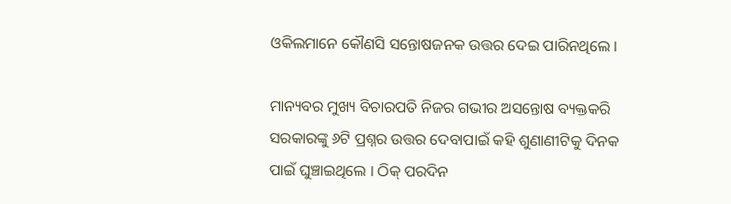ଓକିଲମାନେ କୌଣସି ସନ୍ତୋଷଜନକ ଉତ୍ତର ଦେଇ ପାରିନଥିଲେ ।

ମାନ୍ୟବର ମୁଖ୍ୟ ବିଚାରପତି ନିଜର ଗଭୀର ଅସନ୍ତୋଷ ବ୍ୟକ୍ତକରି ସରକାରଙ୍କୁ ୬ଟି ପ୍ରଶ୍ନର ଉତ୍ତର ଦେବାପାଇଁ କହି ଶୁଣାଣୀଟିକୁ ଦିନକ ପାଇଁ ଘୁଞ୍ଚାଇଥିଲେ । ଠିକ୍ ପରଦିନ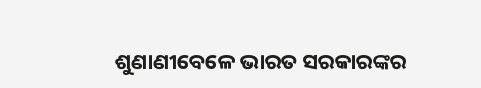ଶୁଣାଣୀବେଳେ ଭାରତ ସରକାରଙ୍କର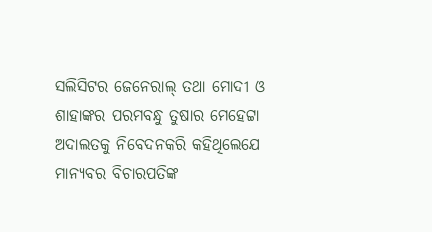ସଲିସିଟର ଜେନେରାଲ୍ ତଥା ମୋଦୀ ଓ ଶାହାଙ୍କର ପରମବନ୍ଧୁ ତୁଷାର ମେହେଟ୍ଟା ଅଦାଲତକୁ ନିବେଦନକରି କହିଥିଲେଯେ ମାନ୍ୟବର ବିଚାରପତିଙ୍କ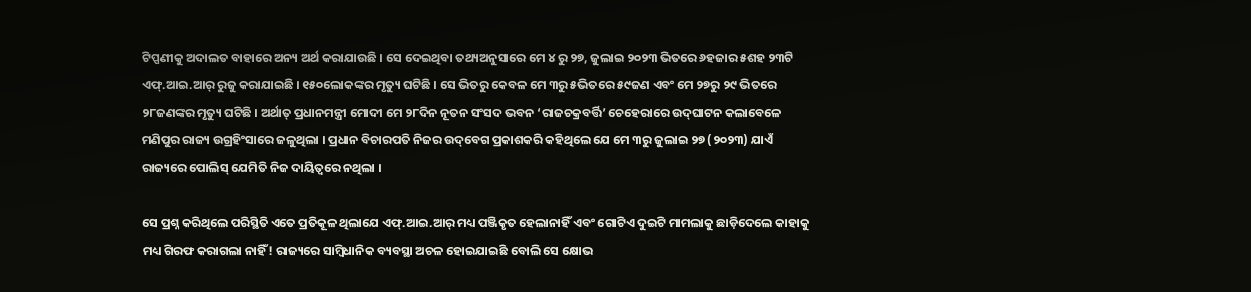ଟିପ୍ପଣୀକୁ ଅଦାଲତ ବାହାରେ ଅନ୍ୟ ଅର୍ଥ କରାଯାଉଛି । ସେ ଦେଇଥିବା ତଥ୍ୟଅନୁସାରେ ମେ ୪ ରୁ ୨୭, ଜୁଲାଇ ୨୦୨୩ ଭିତରେ ୬ହଜାର ୫ଶହ ୨୩ଟି ଏଫ୍‌.ଆଇ.ଆର୍ ରୁଜୁ କରାଯାଇଛି । ୧୫୦ଲୋକଙ୍କର ମୃତ୍ୟୁ ଘଟିଛି । ସେ ଭିତରୁ କେବଳ ମେ ୩ରୁ ୫ଭିତରେ ୫୯ଜଣ ଏବଂ ମେ ୨୭ରୁ ୨୯ ଭିତରେ ୨୮ଜଣଙ୍କର ମୃତ୍ୟୁ ଘଟିଛି । ଅର୍ଥାତ୍ ପ୍ରଧାନମନ୍ତ୍ରୀ ମୋଦୀ ମେ ୨୮ଦିନ ନୂତନ ସଂସଦ ଭବନ ‘ରାଜଚକ୍ରବର୍ତ୍ତି’ ଚେହେରାରେ ଉଦ୍‌ଘାଟନ କଲାବେଳେ ମଣିପୁର ରାଜ୍ୟ ଉଗ୍ରହିଂସାରେ ଜଳୁଥିଲା । ପ୍ରଧାନ ବିଚାରପତି ନିଜର ଉଦ୍‌ବେଗ ପ୍ରକାଶକରି କହିଥିଲେ ଯେ ମେ ୩ରୁ ଜୁଲାଇ ୨୭ (୨୦୨୩) ଯାଏଁ ରାଜ୍ୟରେ ପୋଲିସ୍ ଯେମିତି ନିଜ ଦାୟିତ୍ୱରେ ନଥିଲା ।

ସେ ପ୍ରଶ୍ନ କରିଥିଲେ ପରିସ୍ଥିତି ଏତେ ପ୍ରତିକୂଳ ଥିଲାଯେ ଏଫ୍‌.ଆଇ.ଆର୍ ମଧ୍ୟ ପଞ୍ଜିକୃତ ହେଲାନାହିଁ ଏବଂ ଗୋଟିଏ ଦୁଇଟି ମାମଲାକୁ ଛାଡ଼ିଦେଲେ କାହାକୁ ମଧ୍ୟ ଗିରଫ କରାଗଲା ନାହିଁ! ରାଜ୍ୟରେ ସାମ୍ବିଧାନିକ ବ୍ୟବସ୍ଥା ଅଚଳ ହୋଇଯାଇଛି ବୋଲି ସେ କ୍ଷୋଭ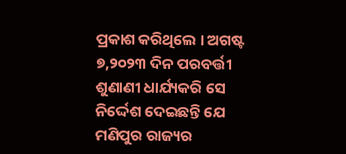ପ୍ରକାଶ କରିଥିଲେ । ଅଗଷ୍ଟ ୭,୨୦୨୩ ଦିନ ପରବର୍ତ୍ତୀ ଶୁଣାଣୀ ଧାର୍ଯ୍ୟକରି ସେ ନିର୍ଦ୍ଦେଶ ଦେଇଛନ୍ତି ଯେ ମଣିପୁର ରାଜ୍ୟର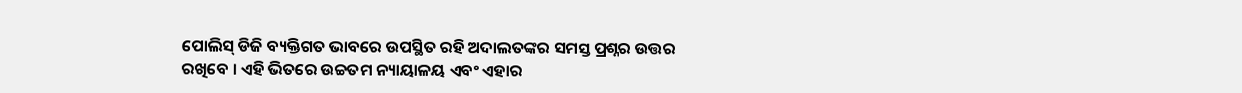ପୋଲିସ୍ ଡିଜି ବ୍ୟକ୍ତିଗତ ଭାବରେ ଉପସ୍ଥିତ ରହି ଅଦାଲତଙ୍କର ସମସ୍ତ ପ୍ରଶ୍ନର ଉତ୍ତର ରଖିବେ । ଏହି ଭିତରେ ଉଚ୍ଚତମ ନ୍ୟାୟାଳୟ ଏବଂ ଏହାର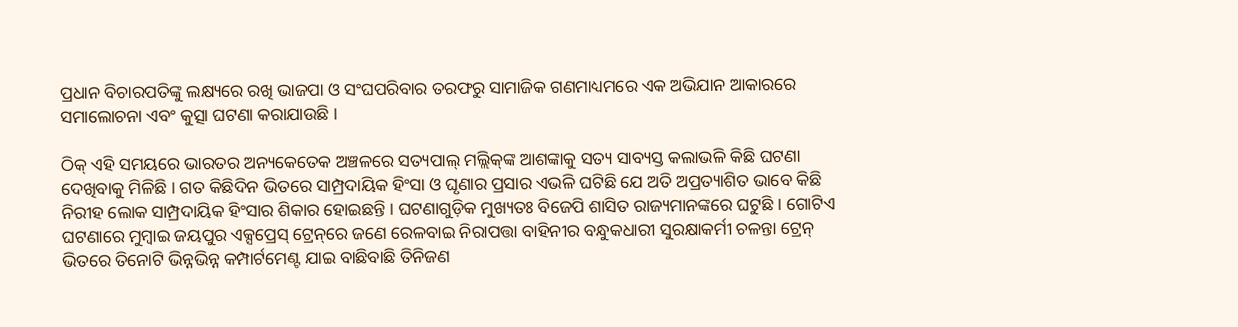ପ୍ରଧାନ ବିଚାରପତିଙ୍କୁ ଲକ୍ଷ୍ୟରେ ରଖି ଭାଜପା ଓ ସଂଘପରିବାର ତରଫରୁ ସାମାଜିକ ଗଣମାଧ୍ୟମରେ ଏକ ଅଭିଯାନ ଆକାରରେ ସମାଲୋଚନା ଏବଂ କୁତ୍ସା ଘଟଣା କରାଯାଉଛି ।

ଠିକ୍ ଏହି ସମୟରେ ଭାରତର ଅନ୍ୟକେତେକ ଅଞ୍ଚଳରେ ସତ୍ୟପାଲ୍ ମଲ୍ଲିକ୍‌ଙ୍କ ଆଶଙ୍କାକୁ ସତ୍ୟ ସାବ୍ୟସ୍ତ କଲାଭଳି କିଛି ଘଟଣା ଦେଖିବାକୁ ମିଳିଛି । ଗତ କିଛିଦିନ ଭିତରେ ସାମ୍ପ୍ରଦାୟିକ ହିଂସା ଓ ଘୃଣାର ପ୍ରସାର ଏଭଳି ଘଟିଛି ଯେ ଅତି ଅପ୍ରତ୍ୟାଶିତ ଭାବେ କିଛି ନିରୀହ ଲୋକ ସାମ୍ପ୍ରଦାୟିକ ହିଂସାର ଶିକାର ହୋଇଛନ୍ତି । ଘଟଣାଗୁଡ଼ିକ ମୁଖ୍ୟତଃ ବିଜେପି ଶାସିତ ରାଜ୍ୟମାନଙ୍କରେ ଘଟୁଛି । ଗୋଟିଏ ଘଟଣାରେ ମୁମ୍ବାଇ ଜୟପୁର ଏକ୍ସପ୍ରେସ୍ ଟ୍ରେନ୍‌ରେ ଜଣେ ରେଳବାଇ ନିରାପତ୍ତା ବାହିନୀର ବନ୍ଧୁକଧାରୀ ସୁରକ୍ଷାକର୍ମୀ ଚଳନ୍ତା ଟ୍ରେନ୍ ଭିତରେ ତିନୋଟି ଭିନ୍ନଭିନ୍ନ କମ୍ପାର୍ଟମେଣ୍ଟ ଯାଇ ବାଛିବାଛି ତିନିଜଣ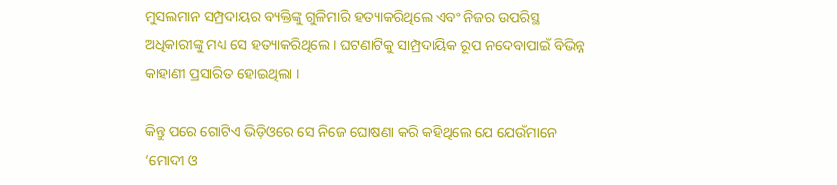ମୁସଲମାନ ସମ୍ପ୍ରଦାୟର ବ୍ୟକ୍ତିଙ୍କୁ ଗୁଳିମାରି ହତ୍ୟାକରିଥିଲେ ଏବଂ ନିଜର ଉପରିସ୍ଥ ଅଧିକାରୀଙ୍କୁ ମଧ୍ୟ ସେ ହତ୍ୟାକରିଥିଲେ । ଘଟଣାଟିକୁ ସାମ୍ପ୍ରଦାୟିକ ରୂପ ନଦେବାପାଇଁ ବିଭିନ୍ନ କାହାଣୀ ପ୍ରସାରିତ ହୋଇଥିଲା ।

କିନ୍ତୁ ପରେ ଗୋଟିଏ ଭିଡ଼ିଓରେ ସେ ନିଜେ ଘୋଷଣା କରି କହିଥିଲେ ଯେ ଯେଉଁମାନେ ‘ମୋଦୀ ଓ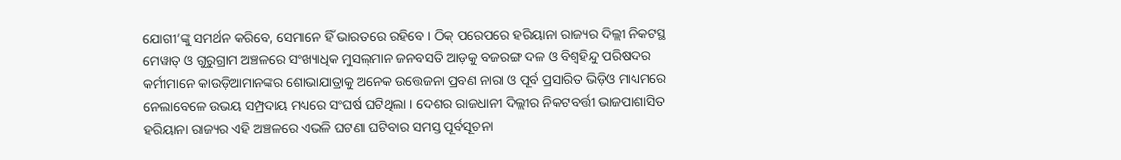ଯୋଗୀ’ଙ୍କୁ ସମର୍ଥନ କରିବେ, ସେମାନେ ହିଁ ଭାରତରେ ରହିବେ । ଠିକ୍ ପରେପରେ ହରିୟାନା ରାଜ୍ୟର ଦିଲ୍ଲୀ ନିକଟସ୍ଥ ମେୱାତ୍ ଓ ଗୁରୁଗ୍ରାମ ଅଞ୍ଚଳରେ ସଂଖ୍ୟାଧିକ ମୁସଲ୍‌ମାନ ଜନବସତି ଆଡ଼କୁ ବଜରଙ୍ଗ ଦଳ ଓ ବିଶ୍ୱହିନ୍ଦୁ ପରିଷଦର କର୍ମୀମାନେ କାଉଡ଼ିଆମାନଙ୍କର ଶୋଭାଯାତ୍ରାକୁ ଅନେକ ଉତ୍ତେଜନା ପ୍ରବଣ ନାରା ଓ ପୂର୍ବ ପ୍ରସାରିତ ଭିଡ଼ିଓ ମାଧ୍ୟମରେ ନେଲାବେଳେ ଉଭୟ ସମ୍ପ୍ରଦାୟ ମଧ୍ୟରେ ସଂଘର୍ଷ ଘଟିଥିଲା । ଦେଶର ରାଜଧାନୀ ଦିଲ୍ଲୀର ନିକଟବର୍ତ୍ତୀ ଭାଜପାଶାସିତ ହରିୟାନା ରାଜ୍ୟର ଏହି ଅଞ୍ଚଳରେ ଏଭଳି ଘଟଣା ଘଟିବାର ସମସ୍ତ ପୂର୍ବସୂଚନା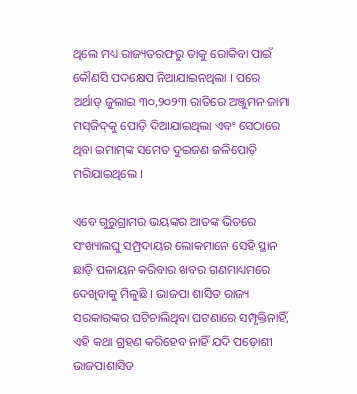ଥିଲେ ମଧ୍ୟ ରାଜ୍ୟତରଫରୁ ତାକୁ ରୋକିବା ପାଇଁ କୌଣସି ପଦକ୍ଷେପ ନିଆଯାଇନଥିଲା । ପରେ ଅର୍ଥାତ୍ ଜୁଲାଇ ୩୦,୨୦୨୩ ରାତିରେ ଅଞ୍ଜୁମନ ଜାମା ମସ୍‌ଜିଦ୍‌କୁ ପୋଡ଼ି ଦିଆଯାଇଥିଲା ଏବଂ ସେଠାରେ ଥିବା ଇମାମ୍‌ଙ୍କ ସମେତ ଦୁଇଜଣ ଜଳିପୋଡ଼ି ମରିଯାଇଥିଲେ ।

ଏବେ ଗୁରୁଗ୍ରାମର ଭୟଙ୍କର ଆତଙ୍କ ଭିତରେ ସଂଖ୍ୟାଲଘୁ ସମ୍ପ୍ରଦାୟର ଲୋକମାନେ ସେହି ସ୍ଥାନ ଛାଡ଼ି ପଳାୟନ କରିବାର ଖବର ଗଣମାଧ୍ୟମରେ ଦେଖିବାକୁ ମିଳୁଛି । ଭାଜପା ଶାସିତ ରାଜ୍ୟ ସରକାରଙ୍କର ଘଟିଚାଲିଥିବା ଘଟଣାରେ ସମ୍ପୃକ୍ତିନାହିଁ, ଏହି କଥା ଗ୍ରହଣ କରିହେବ ନାହିଁ ଯଦି ପଡ଼ୋଶୀ ଭାଜପାଶାସିତ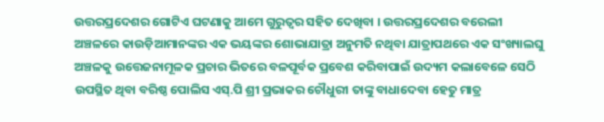ଉତ୍ତରପ୍ରଦେଶର ଗୋଟିଏ ଘଟଣାକୁ ଆମେ ଗୁରୁତ୍ୱର ସହିତ ଦେଖିବା । ଉତ୍ତରପ୍ରଦେଶର ବରେଲୀ ଅଞ୍ଚଳରେ କାଉଡ଼ିଆମାନଙ୍କର ଏକ ଭୟଙ୍କର ଶୋଭାଯାତ୍ରା ଅନୁମତି ନଥିବା ଯାତ୍ରାପଥରେ ଏକ ସଂଖ୍ୟାଲଘୁ ଅଞ୍ଚଳକୁ ଉତ୍ତେଜନାମୂଳକ ପ୍ରଚାର ଭିତରେ ବଳପୂର୍ବକ ପ୍ରବେଶ କରିବାପାଇଁ ଉଦ୍ୟମ କଲାବେଳେ ସେଠି ଉପସ୍ଥିତ ଥିବା ବରିଷ୍ଠ ପୋଲିସ ଏସ୍‌.ପି ଶ୍ରୀ ପ୍ରଭାକର ଚୌଧୁରୀ ତାଙ୍କୁ ବାଧାଦେବା ହେତୁ ମାତ୍ର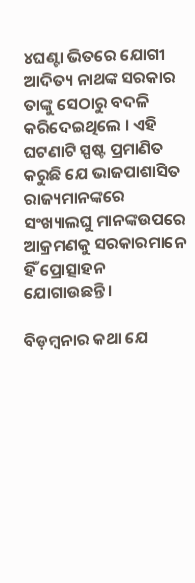୪ଘଣ୍ଟା ଭିତରେ ଯୋଗୀ ଆଦିତ୍ୟ ନାଥଙ୍କ ସରକାର ତାଙ୍କୁ ସେଠାରୁ ବଦଳି କରିଦେଇଥିଲେ । ଏହି ଘଟଣାଟି ସ୍ପଷ୍ଟ ପ୍ରମାଣିତ କରୁଛି ଯେ ଭାଜପାଶାସିତ ରାଜ୍ୟମାନଙ୍କରେ ସଂଖ୍ୟାଲଘୁ ମାନଙ୍କଉପରେ ଆକ୍ରମଣକୁ ସରକାରମାନେ ହିଁ ପ୍ରୋତ୍ସାହନ ଯୋଗାଉଛନ୍ତି ।

ବିଡ଼ମ୍ବନାର କଥା ଯେ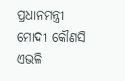ପ୍ରଧାନମନ୍ତ୍ରୀ ମୋଦୀ କୌଣସି ଏଭଳି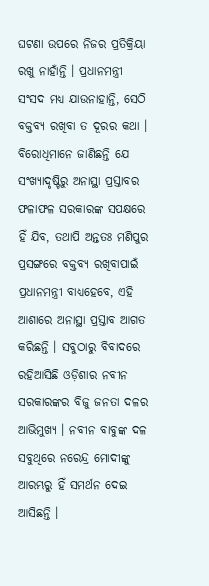ଘଟଣା ଉପରେ ନିଜର ପ୍ରତିକ୍ରିୟା ରଖୁ ନାହାଁନ୍ତି । ପ୍ରଧାନମନ୍ତ୍ରୀ ସଂସଦ ମଧ୍ୟ ଯାଉନାହାନ୍ତି, ସେଠି ବକ୍ତବ୍ୟ ରଖିବା ତ ଦୂରର କଥା । ବିରୋଧିମାନେ ଜାଣିଛନ୍ତି ଯେ ସଂଖ୍ୟାଦୃଷ୍ଟିରୁ ଅନାସ୍ଥା ପ୍ରସ୍ତାବର ଫଳାଫଳ ସରକାରଙ୍କ ସପକ୍ଷରେ ହିଁ ଯିବ, ତଥାପି ଅନ୍ତତଃ ମଣିପୁର ପ୍ରସଙ୍ଗରେ ବକ୍ତବ୍ୟ ରଖିବାପାଇଁ ପ୍ରଧାନମନ୍ତ୍ରୀ ବାଧ୍ୟହେବେ, ଏହି ଆଶାରେ ଅନାସ୍ଥା ପ୍ରସ୍ତାବ ଆଗତ କରିଛନ୍ତି । ସବୁଠାରୁ ବିବାଦରେ ରହିଆସିଛି ଓଡ଼ିଶାର ନବୀନ ସରକାରଙ୍କର ବିଜୁ ଜନତା ଦଳର ଆଭିମୁଖ୍ୟ । ନବୀନ ବାବୁଙ୍କ ଦଳ ସବୁଥିରେ ନରେନ୍ଦ୍ର ମୋଦୀଙ୍କୁ ଆରମ୍ଭରୁ ହିଁ ସମର୍ଥନ ଦେଇ ଆସିଛନ୍ତି ।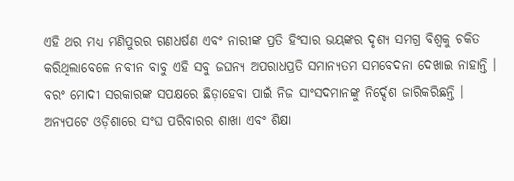ଏହି ଥର ମଧ୍ୟ ମଣିପୁରର ଗଣଧର୍ଷଣ ଏବଂ ନାରୀଙ୍କ ପ୍ରତି ହିଂସାର ଭୟଙ୍କର ଦୃଶ୍ୟ ସମଗ୍ର ବିଶ୍ୱକୁ ଚକିତ କରିଥିଲାବେଳେ ନବୀନ ବାବୁ ଏହି ସବୁ ଜଘନ୍ୟ ଅପରାଧପ୍ରତି ସମାନ୍ୟତମ ସମବେଦନା ଦେଖାଇ ନାହାନ୍ତି । ବରଂ ମୋଦୀ ସରକାରଙ୍କ ସପକ୍ଷରେ ଛିଡ଼ାହେବା ପାଇଁ ନିଜ ସାଂସଦମାନଙ୍କୁ ନିର୍ଦ୍ଦେଶ ଜାରିକରିଛନ୍ତି । ଅନ୍ୟପଟେ ଓଡ଼ିଶାରେ ସଂଘ ପରିବାରର ଶାଖା ଏବଂ ଶିକ୍ଷା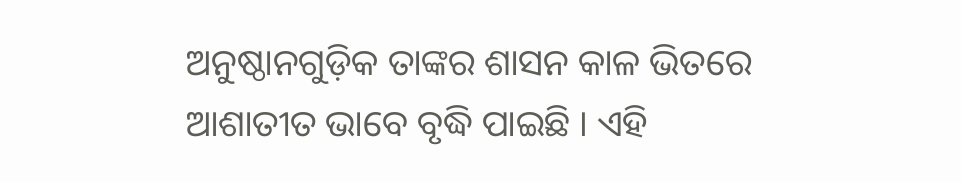ଅନୁଷ୍ଠାନଗୁଡ଼ିକ ତାଙ୍କର ଶାସନ କାଳ ଭିତରେ ଆଶାତୀତ ଭାବେ ବୃଦ୍ଧି ପାଇଛି । ଏହି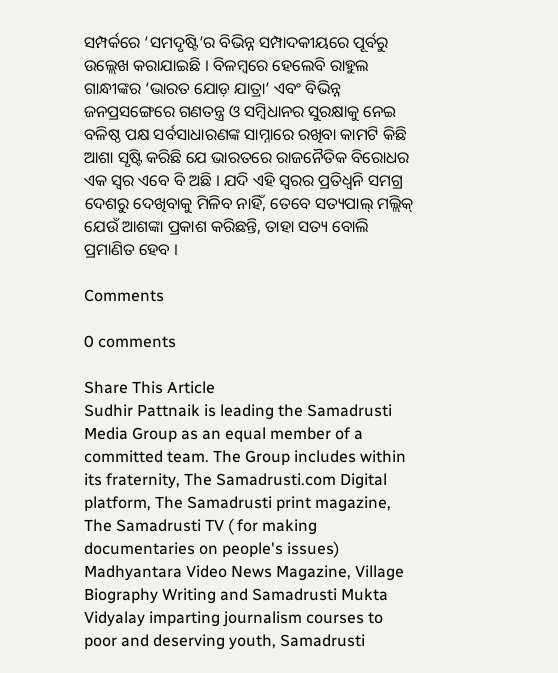ସମ୍ପର୍କରେ ‘ସମଦୃଷ୍ଟି’ର ବିଭିନ୍ନ ସମ୍ପାଦକୀୟରେ ପୂର୍ବରୁ ଉଲ୍ଲେଖ କରାଯାଇଛି । ବିଳମ୍ବରେ ହେଲେବି ରାହୁଲ ଗାନ୍ଧୀଙ୍କର ‘ଭାରତ ଯୋଡ଼ ଯାତ୍ରା’ ଏବଂ ବିଭିନ୍ନ ଜନପ୍ରସଙ୍ଗେରେ ଗଣତନ୍ତ୍ର ଓ ସମ୍ବିଧାନର ସୁରକ୍ଷାକୁ ନେଇ ବଳିଷ୍ଠ ପକ୍ଷ ସର୍ବସାଧାରଣଙ୍କ ସାମ୍ନାରେ ରଖିବା କାମଟି କିଛି ଆଶା ସୃଷ୍ଟି କରିଛି ଯେ ଭାରତରେ ରାଜନୈତିକ ବିରୋଧର ଏକ ସ୍ୱର ଏବେ ବି ଅଛି । ଯଦି ଏହି ସ୍ୱରର ପ୍ରତିଧ୍ୱନି ସମଗ୍ର ଦେଶରୁ ଦେଖିବାକୁ ମିଳିବ ନାହିଁ, ତେବେ ସତ୍ୟପାଲ୍ ମଲ୍ଲିକ୍ ଯେଉଁ ଆଶଙ୍କା ପ୍ରକାଶ କରିଛନ୍ତି, ତାହା ସତ୍ୟ ବୋଲି ପ୍ରମାଣିତ ହେବ ।

Comments

0 comments

Share This Article
Sudhir Pattnaik is leading the Samadrusti Media Group as an equal member of a committed team. The Group includes within its fraternity, The Samadrusti.com Digital platform, The Samadrusti print magazine, The Samadrusti TV ( for making documentaries on people's issues) Madhyantara Video News Magazine, Village Biography Writing and Samadrusti Mukta Vidyalay imparting journalism courses to poor and deserving youth, Samadrusti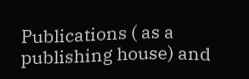Publications ( as a publishing house) and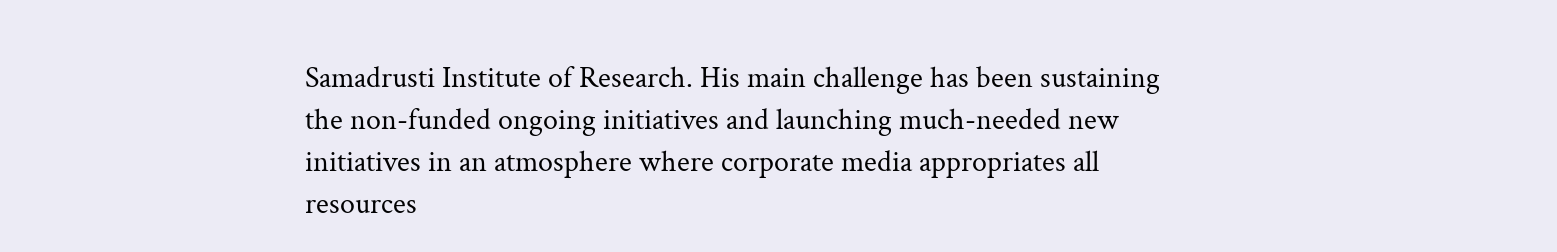Samadrusti Institute of Research. His main challenge has been sustaining the non-funded ongoing initiatives and launching much-needed new initiatives in an atmosphere where corporate media appropriates all resources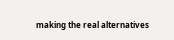making the real alternatives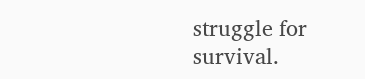struggle for survival.